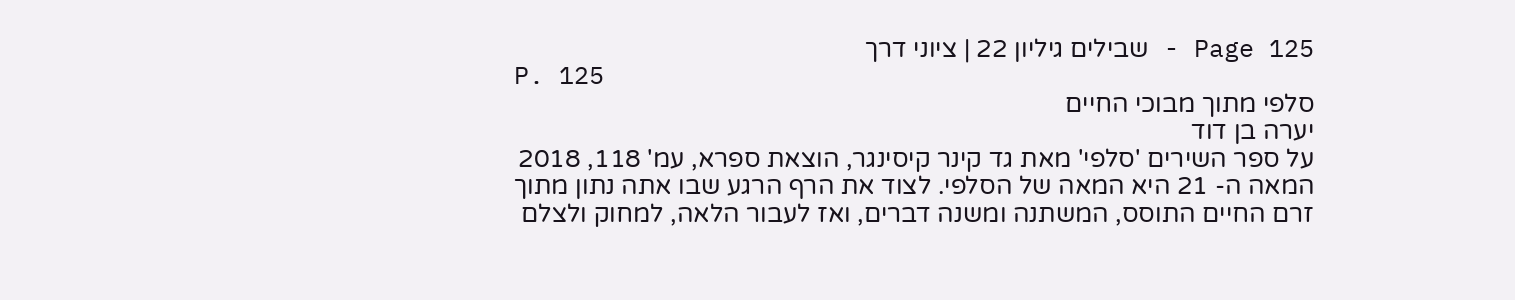Page 125 - שבילים גיליון 22 | ציוני דרך
P. 125
סלפי מתוך מבוכי החיים
יערה בן דוד
על ספר השירים 'סלפי' מאת גד קינר קיסינגר, הוצאת ספרא, עמ' 118, 2018 המאה ה- 21 היא המאה של הסלפי. לצוד את הרף הרגע שבו אתה נתון מתוך זרם החיים התוסס, המשתנה ומשנה דברים, ואז לעבור הלאה, למחוק ולצלם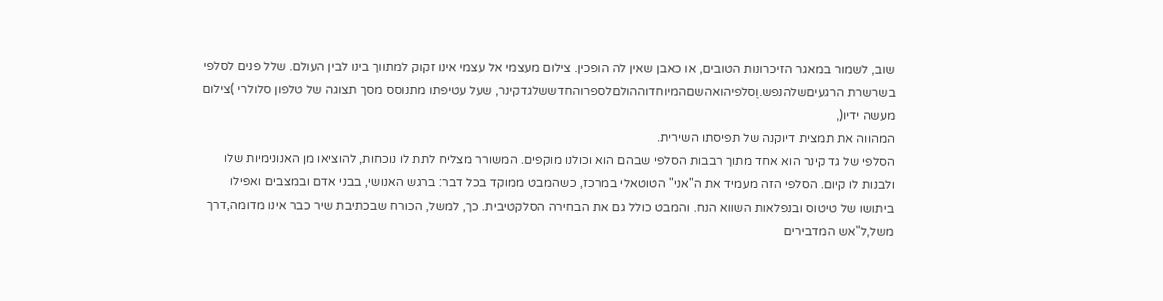שוב, לשמור במאגר הזיכרונות הטובים, או כאבן שאין לה הופכין. צילום מעצמי אל עצמי אינו זקוק למתווך בינו לבין העולם. שלל פנים לסלפי בשרשרת הרגעיםשלהנפש.וֶסלפיהואהשםהמיוחדוההולםלספרוהחדששלגדקינר, שעל עטיפתו מתנוסס מסך תצוגה של טלפון סלולרי )צילום מעשה ידיו(,
המהווה את תמצית דיוקנה של תפיסתו השירית.
הסלפי של גד קינר הוא אחד מתוך רבבות הסלפי שבהם הוא וכולנו מוקפים. המשורר מצליח לתת לו נוכחות, להוציאו מן האנונימיות שלו ולבנות לו קיום. הסלפי הזה מעמיד את ה"אני" הטוטאלי במרכז, כשהמבט ממוקד בכל דבר: ברגש האנושי, בבני אדם ובמצבים ואפילו ביתושו של טיטוס ובנפלאות השווא הנח. והמבט כולל גם את הבחירה הסלקטיבית. כך, למשל, הכורח שבכתיבת שיר כבר אינו מדומה,דרך משל,ל"אש המדבירים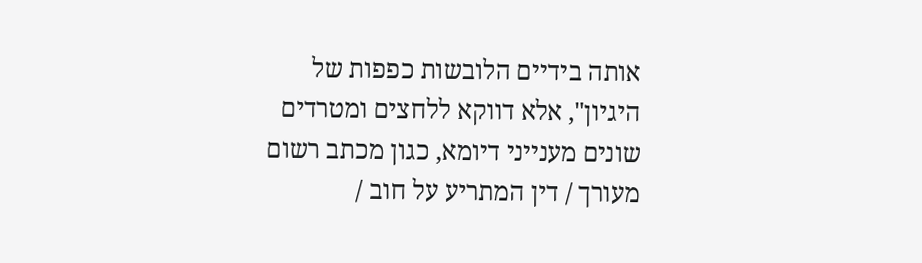אותה בידיים הלובשות כפפות של היגיון", אלא דווקא ללחצים ומטרדים שונים מענייני דיומא, כגון מכתב רשום מעורך / דין המתריע על חוב /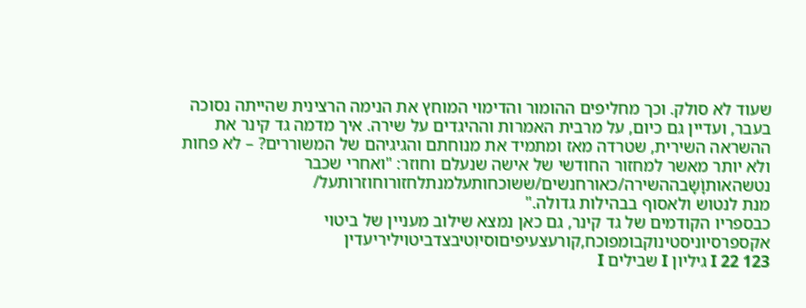שעוד לא סולק. וכך מחליפים ההומור והדימוי המוחץ את הנימה הרצינית שהייתה נסוכה בעבר, ועדיין גם כיום, על מרבית האמרות וההיגדים על שירה. איך מדמה גד קינר את ההשראה השירית, שטרדה מאז ומתמיד את מנוחתם והגיגיהם של המשוררים? – לא פחות ולא יותר מאשר למחזור החודשי של אישה שנעלם וחוזר: "ואחרי שכבר נטשהאותוָׁשָבההשירה/כאורחנשים/ששוכחותעלמנתלחזורוחוזרותעל/
מנת לנטוש ולאסוף בבהילות גדולה."
כבספריו הקודמים של גד קינר, גם כאן נמצא שילוב מעניין של ביטוי אקספרסיוניסטינוקבומפוכח,קורעצעיפיםוסיוִטיבצדביטויליריעדין
123 I 22 גיליון I שבילים I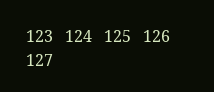123   124   125   126   127